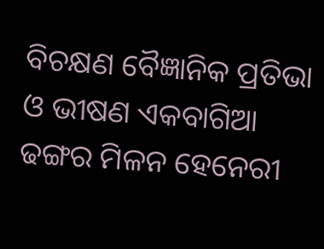ବିଚକ୍ଷଣ ବୈଜ୍ଞାନିକ ପ୍ରତିଭା ଓ ଭୀଷଣ ଏକବାଗିଆ ଢଙ୍ଗର ମିଳନ ହେନେରୀ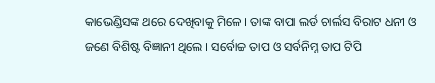କାଭେଣ୍ଡିସଙ୍କ ଥରେ ଦେଖିବାକୁ ମିଳେ । ତାଙ୍କ ବାପା ଲର୍ଡ ଚାର୍ଲସ ବିରାଟ ଧନୀ ଓ ଜଣେ ବିଶିଷ୍ଟ ବିଜ୍ଞାନୀ ଥିଲେ । ସର୍ବୋଚ୍ଚ ତାପ ଓ ସର୍ବନିମ୍ନ ତାପ ଟିପି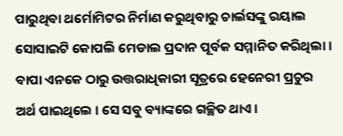ପାରୁଥିବା ଥର୍ମୋମିଟର ନିର୍ମାଣ କରୁଥିବାରୁ ଚାର୍ଲସଙ୍କୁ ରୟାଲ ସୋସାଇଟି କୋପଲି ମେଡାଲ ପ୍ରଦାନ ପୂର୍ବକ ସମ୍ମାନିତ କରିଥିଲା । ବାପା ଏନକେ ଠାରୁ ଉତ୍ତରାଧିକାରୀ ସୂତ୍ରରେ ହେନେରୀ ପ୍ରଚୁର ଅର୍ଥ ପାଇଥିଲେ । ସେ ସବୁ ବ୍ୟାଙ୍କରେ ଗଚ୍ଛିତ ଥାଏ ।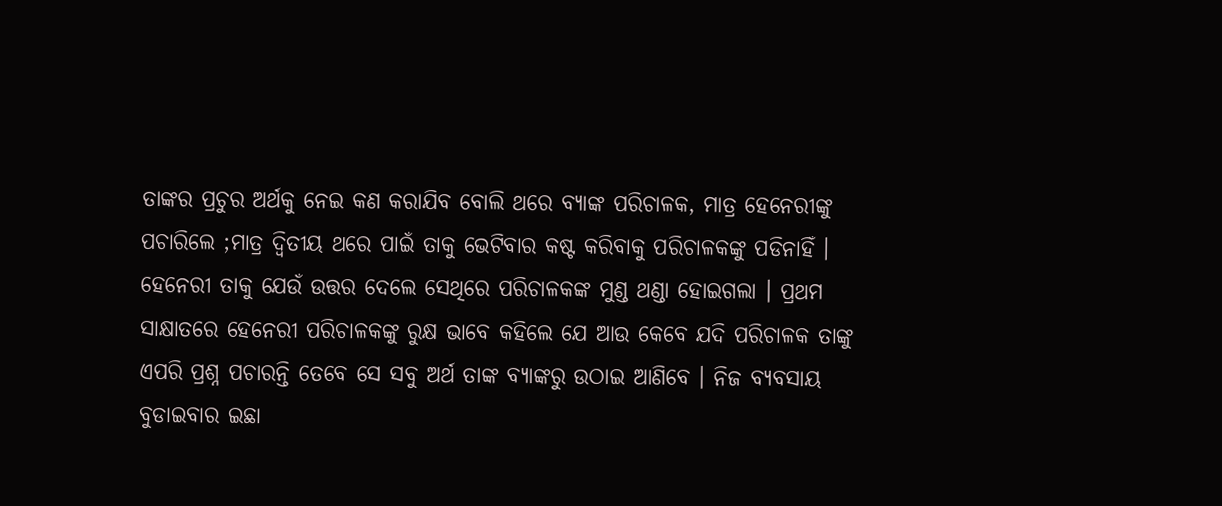ତାଙ୍କର ପ୍ରଚୁର ଅର୍ଥକୁ ନେଇ କଣ କରାଯିବ ବୋଲି ଥରେ ବ୍ୟାଙ୍କ ପରିଚାଳକ, ମାତ୍ର ହେନେରୀଙ୍କୁ ପଚାରିଲେ ;ମାତ୍ର ଦ୍ଵିତୀୟ ଥରେ ପାଇଁ ତାକୁ ଭେଟିବାର କଷ୍ଟ କରିବାକୁ ପରିଚାଳକଙ୍କୁ ପଡିନାହିଁ । ହେନେରୀ ତାକୁ ଯେଉଁ ଉତ୍ତର ଦେଲେ ସେଥିରେ ପରିଚାଳକଙ୍କ ମୁଣ୍ଡ ଥଣ୍ଡା ହୋଇଗଲା । ପ୍ରଥମ ସାକ୍ଷାତରେ ହେନେରୀ ପରିଚାଳକଙ୍କୁ ରୁକ୍ଷ ଭାବେ କହିଲେ ଯେ ଆଉ କେବେ ଯଦି ପରିଚାଳକ ତାଙ୍କୁ ଏପରି ପ୍ରଶ୍ନ ପଚାରନ୍ତି ତେବେ ସେ ସବୁ ଅର୍ଥ ତାଙ୍କ ବ୍ୟାଙ୍କରୁ ଉଠାଇ ଆଣିବେ । ନିଜ ବ୍ୟବସାୟ ବୁଡାଇବାର ଇଛା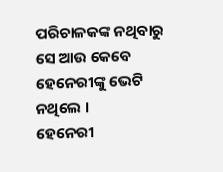ପରିଚାଳକଙ୍କ ନଥିବାରୁ ସେ ଆଉ କେବେ ହେନେରୀଙ୍କୁ ଭେଟି ନଥିଲେ ।
ହେନେରୀ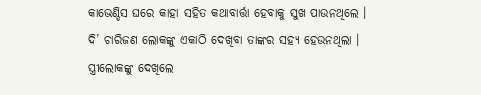କାଭେଣ୍ଡିସ ଘରେ କାହା ସହିତ କଥାବାର୍ତ୍ତା ହେବାକୁ ସୁଖ ପାଉନଥିଲେ । ଦି’ ଚାରିଜଣ ଲୋକଙ୍କୁ ଏକାଠି ଦେଖିବା ତାଙ୍କର ସହ୍ୟ ହେଉନଥିଲା । ସ୍ତ୍ରୀଲୋକଙ୍କୁ ଦେଖିଲେ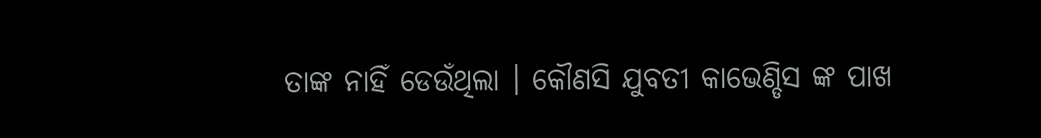ତାଙ୍କ ନାହିଁ ଡେଉଁଥିଲା । କୌଣସି ଯୁବତୀ କାଭେଣ୍ଡିସ ଙ୍କ ପାଖ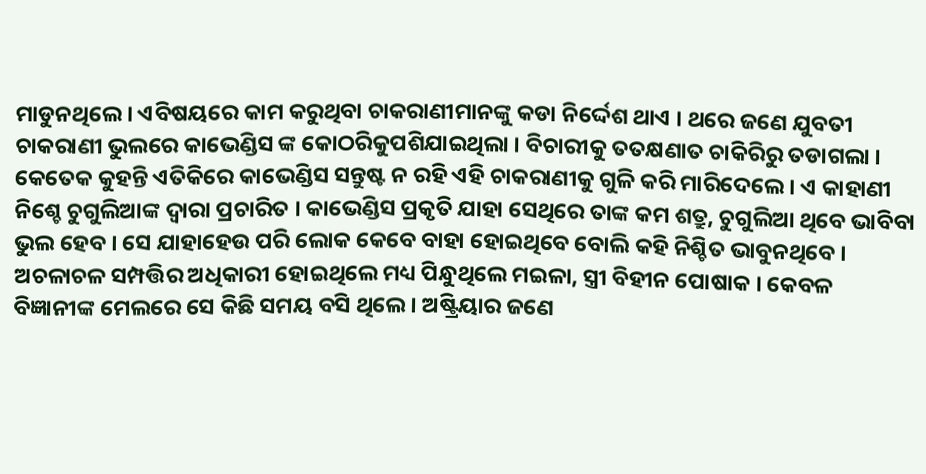ମାଡୁନଥିଲେ । ଏବିଷୟରେ କାମ କରୁଥିବା ଚାକରାଣୀମାନଙ୍କୁ କଡା ନିର୍ଦ୍ଦେଶ ଥାଏ । ଥରେ ଜଣେ ଯୁବତୀ ଚାକରାଣୀ ଭୁଲରେ କାଭେଣ୍ଡିସ ଙ୍କ କୋଠରିକୁପଶିଯାଇଥିଲା । ବିଚାରୀକୁ ତତକ୍ଷଣାତ ଚାକିରିରୁ ତଡାଗଲା । କେତେକ କୁହନ୍ତି ଏତିକିରେ କାଭେଣ୍ଡିସ ସନ୍ତୁଷ୍ଟ ନ ରହି ଏହି ଚାକରାଣୀକୁ ଗୁଳି କରି ମାରିଦେଲେ । ଏ କାହାଣୀ ନିଶ୍ଚେ ଚୁଗୁଲିଆଙ୍କ ଦ୍ଵାରା ପ୍ରଚାରିତ । କାଭେଣ୍ଡିସ ପ୍ରକୃତି ଯାହା ସେଥିରେ ତାଙ୍କ କମ ଶତ୍ରୁ, ଚୁଗୁଲିଆ ଥିବେ ଭାବିବା ଭୁଲ ହେବ । ସେ ଯାହାହେଉ ପରି ଲୋକ କେବେ ବାହା ହୋଇଥିବେ ବୋଲି କହି ନିଶ୍ଚିତ ଭାବୁନଥିବେ ।
ଅଚଳାଚଳ ସମ୍ପତ୍ତିର ଅଧିକାରୀ ହୋଇଥିଲେ ମଧ୍ୟ ପିନ୍ଧୁଥିଲେ ମଇଳା, ସ୍ତ୍ରୀ ବିହୀନ ପୋଷାକ । କେବଳ ବିଜ୍ଞାନୀଙ୍କ ମେଲରେ ସେ କିଛି ସମୟ ବସି ଥିଲେ । ଅଷ୍ଟ୍ରିୟାର ଜଣେ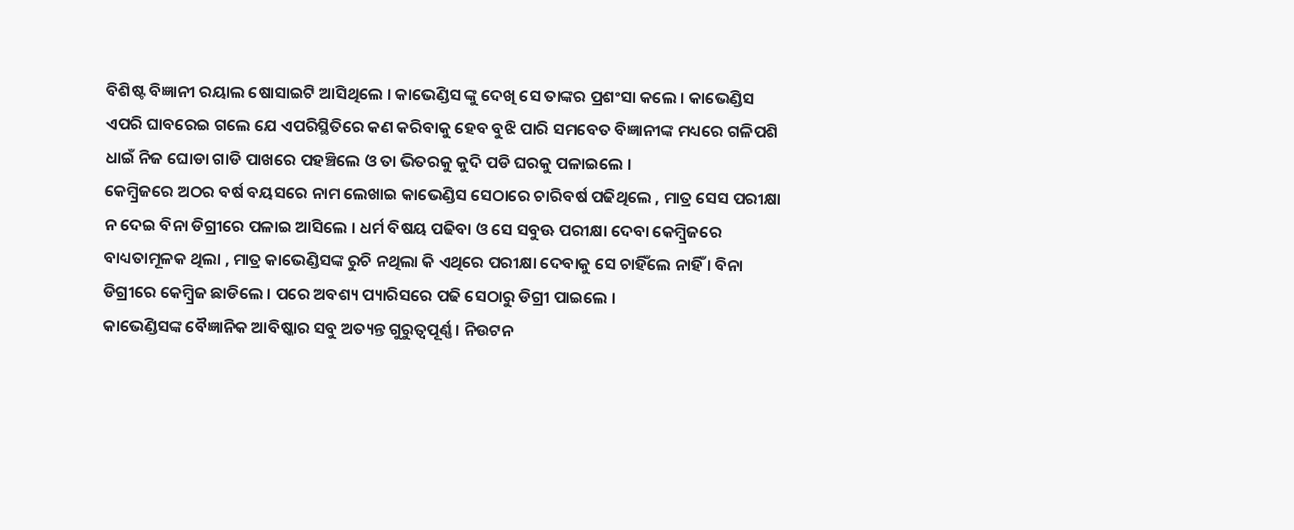ବିଶିଷ୍ଟ ବିଜ୍ଞାନୀ ରୟାଲ ଷୋସାଇଟି ଆସିଥିଲେ । କାଭେଣ୍ଡିସ ଙ୍କୁ ଦେଖି ସେ ତାଙ୍କର ପ୍ରଶଂସା କଲେ । କାଭେଣ୍ଡିସ ଏପରି ଘାବରେଇ ଗଲେ ଯେ ଏପରିସ୍ଥିତିରେ କଣ କରିବାକୁ ହେବ ବୁଝି ପାରି ସମବେତ ବିଜ୍ଞାନୀଙ୍କ ମଧ୍ୟରେ ଗଳିପଶି ଧାଇଁ ନିଜ ଘୋଡା ଗାଡି ପାଖରେ ପହଞ୍ଚିଲେ ଓ ତା ଭିତରକୁ କୁଦି ପଡି ଘରକୁ ପଳାଇଲେ ।
କେମ୍ବ୍ରିଜରେ ଅଠର ବର୍ଷ ବୟସରେ ନାମ ଲେଖାଇ କାଭେଣ୍ଡିସ ସେଠାରେ ଚାରିବର୍ଷ ପଢିଥିଲେ , ମାତ୍ର ସେସ ପରୀକ୍ଷା ନ ଦେଇ ବିନା ଡିଗ୍ରୀରେ ପଳାଇ ଆସିଲେ । ଧର୍ମ ବିଷୟ ପଢିବା ଓ ସେ ସବୁଊ ପରୀକ୍ଷା ଦେବା କେମ୍ବ୍ରିଜରେ ବାଧ୍ୟତାମୂଳକ ଥିଲା , ମାତ୍ର କାଭେଣ୍ଡିସଙ୍କ ରୁଚି ନଥିଲା କି ଏଥିରେ ପରୀକ୍ଷା ଦେବାକୁ ସେ ଚାହିଁଲେ ନାହିଁ । ବିନା ଡିଗ୍ରୀରେ କେମ୍ବ୍ରିଜ ଛାଡିଲେ । ପରେ ଅବଶ୍ୟ ପ୍ୟାରିସରେ ପଢି ସେଠାରୁ ଡିଗ୍ରୀ ପାଇଲେ ।
କାଭେଣ୍ଡିସଙ୍କ ବୈଜ୍ଞାନିକ ଆବିଷ୍କାର ସବୁ ଅତ୍ୟନ୍ତ ଗୁରୁତ୍ଵପୂର୍ଣ୍ଣ । ନିଉଟନ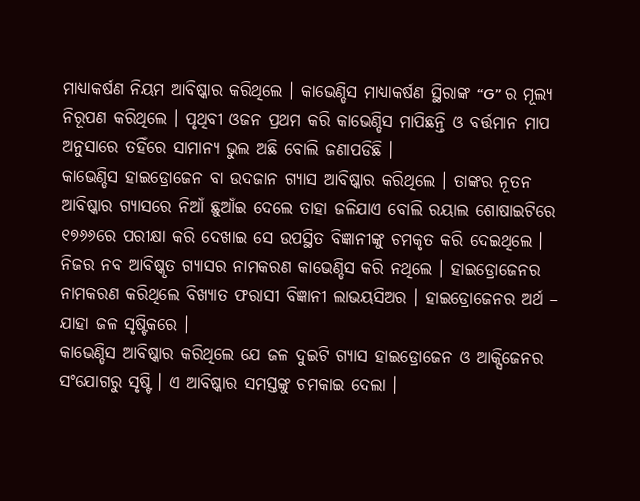ମାଧ୍ୟାକର୍ଷଣ ନିୟମ ଆବିଷ୍କାର କରିଥିଲେ । କାଭେଣ୍ଡିସ ମାଧ୍ୟାକର୍ଷଣ ସ୍ଥିରାଙ୍କ “G” ର ମୂଲ୍ୟ ନିରୂପଣ କରିଥିଲେ । ପୃଥିବୀ ଓଜନ ପ୍ରଥମ କରି କାଭେଣ୍ଡିସ ମାପିଛନ୍ତି ଓ ବର୍ତ୍ତମାନ ମାପ ଅନୁସାରେ ତହିଁରେ ସାମାନ୍ୟ ଭୁଲ ଅଛି ବୋଲି ଜଣାପଡିଛି ।
କାଭେଣ୍ଡିସ ହାଇଡ୍ରୋଜେନ ବା ଉଦଜାନ ଗ୍ୟାସ ଆବିଷ୍କାର କରିଥିଲେ । ତାଙ୍କର ନୂତନ ଆବିଷ୍କାର ଗ୍ୟାସରେ ନିଆଁ ଛୁଆଁଇ ଦେଲେ ତାହା ଜଳିଯାଏ ବୋଲି ରୟାଲ ଶୋଷାଇଟିରେ ୧୭୬୬ରେ ପରୀକ୍ଷା କରି ଦେଖାଇ ସେ ଉପସ୍ଥିତ ବିଜ୍ଞାନୀଙ୍କୁ ଚମକୃତ କରି ଦେଇଥିଲେ । ନିଜର ନବ ଆବିଷ୍କୃତ ଗ୍ୟାସର ନାମକରଣ କାଭେଣ୍ଡିସ କରି ନଥିଲେ । ହାଇଡ୍ରୋଜେନର ନାମକରଣ କରିଥିଲେ ବିଖ୍ୟାତ ଫରାସୀ ବିଜ୍ଞାନୀ ଲାଭୟସିଅର । ହାଇଡ୍ରୋଜେନର ଅର୍ଥ – ଯାହା ଜଳ ସୃଷ୍ଟିକରେ ।
କାଭେଣ୍ଡିସ ଆବିଷ୍କାର କରିଥିଲେ ଯେ ଜଳ ଦୁଇଟି ଗ୍ୟାସ ହାଇଡ୍ରୋଜେନ ଓ ଆକ୍ସିଜେନର ସଂଯୋଗରୁ ସୃଷ୍ଟି । ଏ ଆବିଷ୍କାର ସମସ୍ତଙ୍କୁ ଚମକାଇ ଦେଲା ।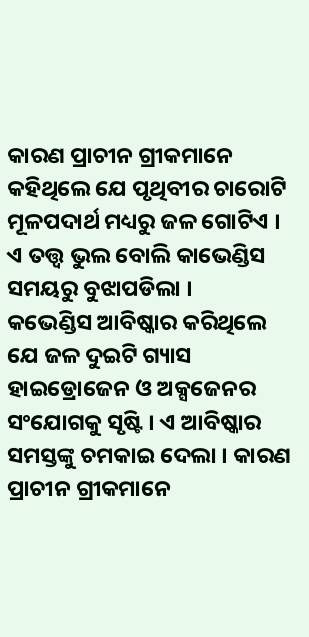କାରଣ ପ୍ରାଚୀନ ଗ୍ରୀକମାନେ କହିଥିଲେ ଯେ ପୃଥିବୀର ଚାରୋଟି ମୂଳପଦାର୍ଥ ମଧ୍ୟରୁ ଜଳ ଗୋଟିଏ । ଏ ତତ୍ତ୍ଵ ଭୁଲ ବୋଲି କାଭେଣ୍ଡିସ ସମୟରୁ ବୁଝାପଡିଲା ।
କଭେଣ୍ଡିସ ଆବିଷ୍କାର କରିଥିଲେ ଯେ ଜଳ ଦୁଇଟି ଗ୍ୟାସ ହାଇଡ୍ରୋଜେନ ଓ ଅକ୍ସଜେନର ସଂଯୋଗକୁ ସୃଷ୍ଟି । ଏ ଆବିଷ୍କାର ସମସ୍ତଙ୍କୁ ଚମକାଇ ଦେଲା । କାରଣ ପ୍ରାଚୀନ ଗ୍ରୀକମାନେ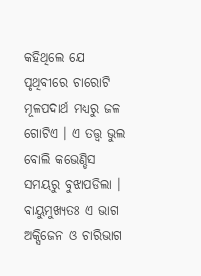କହିଥିଲେ ଯେ ପୃଥିବୀରେ ଚାରୋଟି ମୂଳପଦାର୍ଥ ମଧ୍ୟରୁ ଜଳ ଗୋଟିଏ । ଏ ତତ୍ତ୍ଵ ଭୁଲ ବୋଲି କଭେଣ୍ଡିସ ସମୟରୁ ବୁଝାପଡିଲା ।
ବାୟୁମୁଖ୍ୟତଃ ଏ ଭାଗ ଅକ୍ସିଜେନ ଓ ଚାରିଭାଗ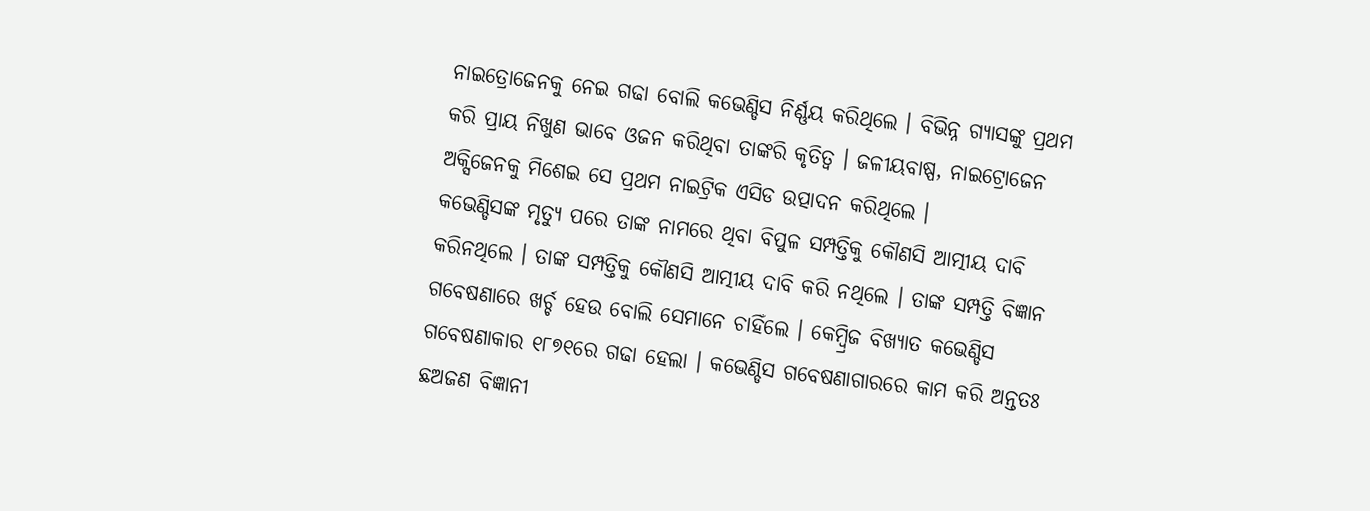ନାଇତ୍ରୋଜେନକୁ ନେଇ ଗଢା ବୋଲି କଭେଣ୍ଡିସ ନିର୍ଣ୍ଣୟ କରିଥିଲେ । ବିଭିନ୍ନ ଗ୍ୟାସଙ୍କୁ ପ୍ରଥମ କରି ପ୍ରାୟ ନିଖୁଣ ଭାବେ ଓଜନ କରିଥିବା ତାଙ୍କରି କୃତିତ୍ଵ । ଜଳୀୟବାଷ୍ପ, ନାଇଟ୍ରୋଜେନ ଅକ୍ସିଜେନକୁ ମିଶେଇ ସେ ପ୍ରଥମ ନାଇଟ୍ରିକ ଏସିଡ ଉତ୍ପାଦନ କରିଥିଲେ ।
କଭେଣ୍ଡିସଙ୍କ ମୃତ୍ୟୁ ପରେ ତାଙ୍କ ନାମରେ ଥିବା ବିପୁଳ ସମ୍ପତ୍ତିକୁ କୌଣସି ଆତ୍ମୀୟ ଦାବି କରିନଥିଲେ । ତାଙ୍କ ସମ୍ପତ୍ତିକୁ କୌଣସି ଆତ୍ମୀୟ ଦାବି କରି ନଥିଲେ । ତାଙ୍କ ସମ୍ପତ୍ତି ବିଜ୍ଞାନ ଗବେଷଣାରେ ଖର୍ଚ୍ଚ ହେଉ ବୋଲି ସେମାନେ ଚାହିଁଲେ । କେମ୍ବ୍ରିଜ ବିଖ୍ୟାତ କଭେଣ୍ଡିସ ଗବେଷଣାକାର ୧୮୭୧ରେ ଗଢା ହେଲା । କଭେଣ୍ଡିସ ଗବେଷଣାଗାରରେ କାମ କରି ଅନ୍ତତଃ ଛଅଜଣ ବିଜ୍ଞାନୀ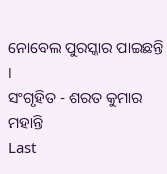ନୋବେଲ ପୁରସ୍କାର ପାଇଛନ୍ତି ।
ସଂଗୃହିତ - ଶରତ କୁମାର ମହାନ୍ତି
Last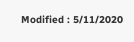Modified : 5/11/2020